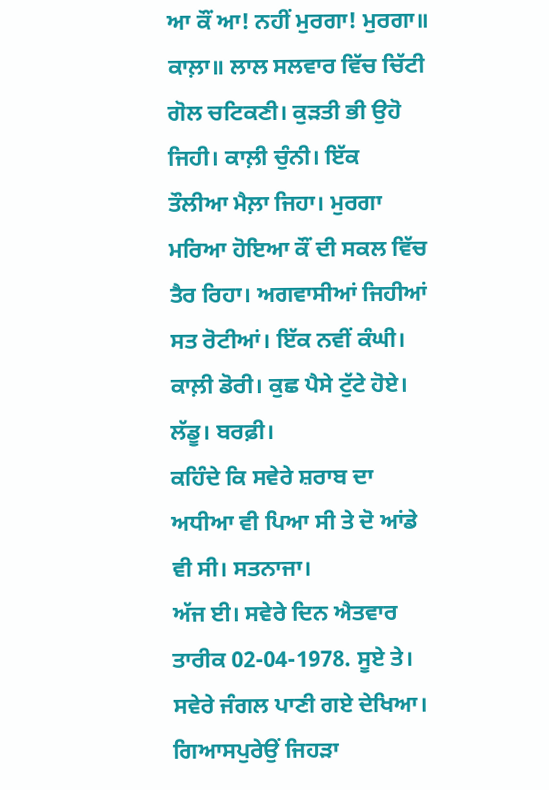ਆ ਕੌਂ ਆ! ਨਹੀਂ ਮੁਰਗਾ! ਮੁਰਗਾ॥
ਕਾਲ਼ਾ॥ ਲਾਲ ਸਲਵਾਰ ਵਿੱਚ ਚਿੱਟੀ ਗੋਲ ਚਟਿਕਣੀ। ਕੁੜਤੀ ਭੀ ਉਹੋ ਜਿਹੀ। ਕਾਲ਼ੀ ਚੁੰਨੀ। ਇੱਕ
ਤੌਲੀਆ ਮੈਲ਼ਾ ਜਿਹਾ। ਮੁਰਗਾ ਮਰਿਆ ਹੋਇਆ ਕੌਂ ਦੀ ਸਕਲ ਵਿੱਚ ਤੈਰ ਰਿਹਾ। ਅਗਵਾਸੀਆਂ ਜਿਹੀਆਂ
ਸਤ ਰੋਟੀਆਂ। ਇੱਕ ਨਵੀਂ ਕੰਘੀ। ਕਾਲ਼ੀ ਡੋਰੀ। ਕੁਛ ਪੈਸੇ ਟੁੱਟੇ ਹੋਏ। ਲੱਡੂ। ਬਰਫ਼ੀ।
ਕਹਿੰਦੇ ਕਿ ਸਵੇਰੇ ਸ਼ਰਾਬ ਦਾ ਅਧੀਆ ਵੀ ਪਿਆ ਸੀ ਤੇ ਦੋ ਆਂਡੇ ਵੀ ਸੀ। ਸਤਨਾਜਾ।
ਅੱਜ ਈ। ਸਵੇਰੇ ਦਿਨ ਐਤਵਾਰ ਤਾਰੀਕ 02-04-1978. ਸੂਏ ਤੇ। ਸਵੇਰੇ ਜੰਗਲ ਪਾਣੀ ਗਏ ਦੇਖਿਆ।
ਗਿਆਸਪੁਰੇਉਂ ਜਿਹੜਾ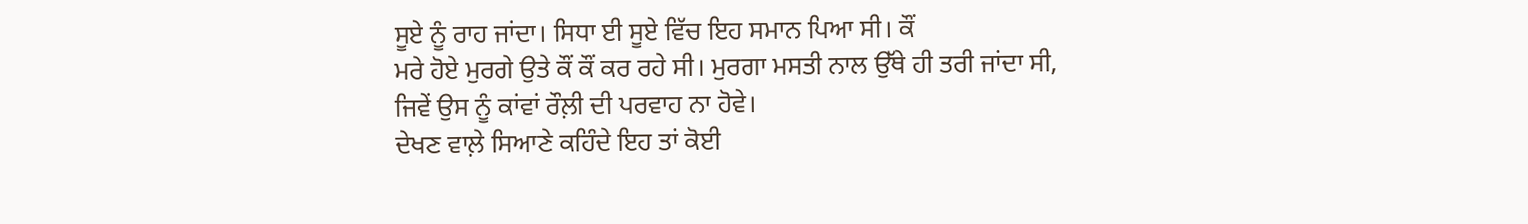ਸੂਏ ਨੂੰ ਰਾਹ ਜਾਂਦਾ। ਸਿਧਾ ਈ ਸੂਏ ਵਿੱਚ ਇਹ ਸਮਾਨ ਪਿਆ ਸੀ। ਕੌਂ
ਮਰੇ ਹੋਏ ਮੁਰਗੇ ਉਤੇ ਕੌਂ ਕੌਂ ਕਰ ਰਹੇ ਸੀ। ਮੁਰਗਾ ਮਸਤੀ ਨਾਲ ਉੱਥੇ ਹੀ ਤਰੀ ਜਾਂਦਾ ਸੀ,
ਜਿਵੇਂ ਉਸ ਨੂੰ ਕਾਂਵਾਂ ਰੌਲ਼ੀ ਦੀ ਪਰਵਾਹ ਨਾ ਹੋਵੇ।
ਦੇਖਣ ਵਾਲ਼ੇ ਸਿਆਣੇ ਕਹਿੰਦੇ ਇਹ ਤਾਂ ਕੋਈ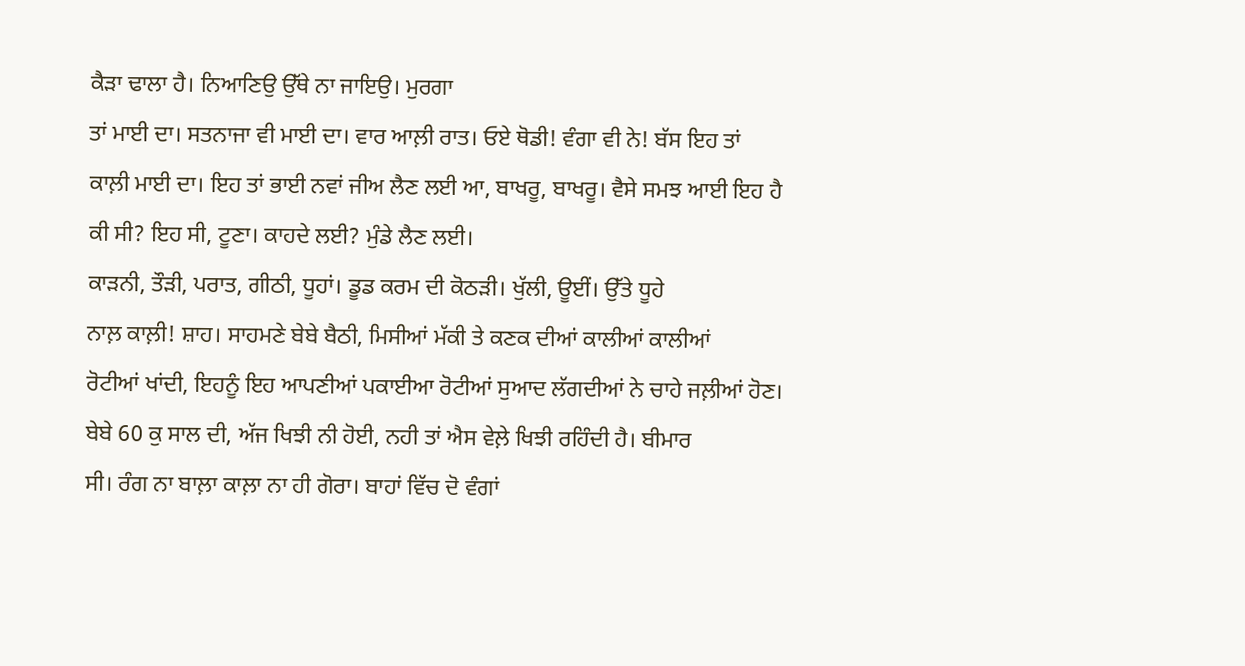ਕੈੜਾ ਢਾਲਾ ਹੈ। ਨਿਆਣਿਉ ਉੱਥੇ ਨਾ ਜਾਇਉ। ਮੁਰਗਾ
ਤਾਂ ਮਾਈ ਦਾ। ਸਤਨਾਜਾ ਵੀ ਮਾਈ ਦਾ। ਵਾਰ ਆਲ਼ੀ ਰਾਤ। ਓਏ ਥੋਡੀ! ਵੰਗਾ ਵੀ ਨੇ! ਬੱਸ ਇਹ ਤਾਂ
ਕਾਲ਼ੀ ਮਾਈ ਦਾ। ਇਹ ਤਾਂ ਭਾਈ ਨਵਾਂ ਜੀਅ ਲੈਣ ਲਈ ਆ, ਬਾਖਰੂ, ਬਾਖਰੂ। ਵੈਸੇ ਸਮਝ ਆਈ ਇਹ ਹੈ
ਕੀ ਸੀ? ਇਹ ਸੀ, ਟੂਣਾ। ਕਾਹਦੇ ਲਈ? ਮੁੰਡੇ ਲੈਣ ਲਈ।
ਕਾੜਨੀ, ਤੌੜੀ, ਪਰਾਤ, ਗੀਠੀ, ਧੂਹਾਂ। ਡੂਡ ਕਰਮ ਦੀ ਕੋਠੜੀ। ਖੁੱਲੀ, ਊਈਂ। ਉੱਤੇ ਧੂਹੇ
ਨਾਲ਼ ਕਾਲ਼ੀ! ਸ਼ਾਹ। ਸਾਹਮਣੇ ਬੇਬੇ ਬੈਠੀ, ਮਿਸੀਆਂ ਮੱਕੀ ਤੇ ਕਣਕ ਦੀਆਂ ਕਾਲੀਆਂ ਕਾਲੀਆਂ
ਰੋਟੀਆਂ ਖਾਂਦੀ, ਇਹਨੂੰ ਇਹ ਆਪਣੀਆਂ ਪਕਾਈਆ ਰੋਟੀਆਂ ਸੁਆਦ ਲੱਗਦੀਆਂ ਨੇ ਚਾਹੇ ਜਲ਼ੀਆਂ ਹੋਣ।
ਬੇਬੇ 60 ਕੁ ਸਾਲ ਦੀ, ਅੱਜ ਖਿਝੀ ਨੀ ਹੋਈ, ਨਹੀ ਤਾਂ ਐਸ ਵੇਲ਼ੇ ਖਿਝੀ ਰਹਿੰਦੀ ਹੈ। ਬੀਮਾਰ
ਸੀ। ਰੰਗ ਨਾ ਬਾਲ਼ਾ ਕਾਲ਼ਾ ਨਾ ਹੀ ਗੋਰਾ। ਬਾਹਾਂ ਵਿੱਚ ਦੋ ਵੰਗਾਂ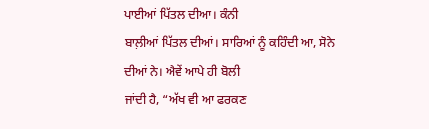ਪਾਈਆਂ ਪਿੱਤਲ ਦੀਆ। ਕੰਨੀ
ਬਾਲ਼ੀਆਂ ਪਿੱਤਲ ਦੀਆਂ। ਸਾਰਿਆਂ ਨੂੰ ਕਹਿੰਦੀ ਆ, ਸੋਨੇ ਦੀਆਂ ਨੇ। ਐਵੇਂ ਆਪੇ ਹੀ ਬੋਲੀ
ਜਾਂਦੀ ਹੈ, “ਅੱਖ ਵੀ ਆ ਫਰਕਣ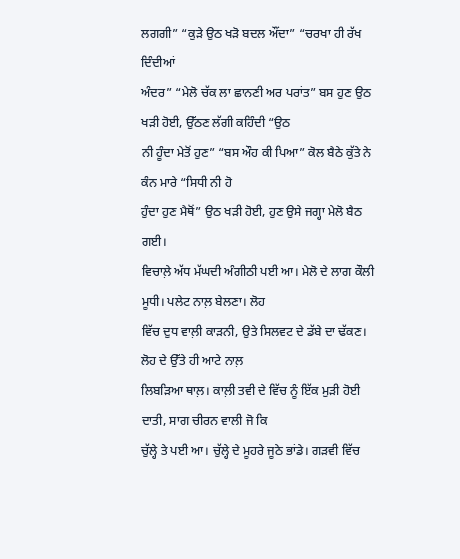ਲਗਗੀ” “ਕੁੜੇ ਉਠ ਖੜੋ ਬਦਲ ਔਂਦਾ” “ਚਰਖਾ ਹੀ ਰੱਖ ਦਿੰਦੀਆਂ
ਅੰਦਰ” “ਮੇਲੋ ਚੱਕ ਲਾ ਛਾਨਣੀ ਅਰ ਪਰਾਂਤ” ਬਸ ਹੁਣ ਉਠ ਖੜੀ ਹੋਈ, ਉੱਠਣ ਲੱਗੀ ਕਹਿੰਦੀ “ਉਠ
ਨੀ ਹੂੰਦਾ ਮੇਤੋਂ ਹੁਣ” “ਬਸ ਔਹ ਕੀ ਪਿਆ” ਕੋਲ ਬੈਠੇ ਕੁੱਤੇ ਨੇ ਕੰਨ ਮਾਰੇ “ਸਿਧੀ ਨੀ ਹੋ
ਹੁੰਦਾ ਹੁਣ ਮੈਥੋਂ” ਉਠ ਖੜੀ ਹੋਈ, ਹੁਣ ਉਸੇ ਜਗ੍ਹਾ ਮੇਲੋ ਬੈਠ ਗਈ।
ਵਿਚਾਲ਼ੇ ਅੱਧ ਮੱਘਦੀ ਅੰਗੀਠੀ ਪਈ ਆ। ਮੇਲੋ ਦੇ ਲਾਗ ਕੌਲੀ ਮੂਧੀ। ਪਲੇਟ ਨਾਲ਼ ਬੇਲਣਾ। ਲੋਹ
ਵਿੱਚ ਦੁਧ ਵਾਲ਼ੀ ਕਾੜਨੀ, ਉਤੇ ਸਿਲਵਟ ਦੇ ਡੱਬੇ ਦਾ ਢੱਕਣ। ਲੋਹ ਦੇ ਉੱਤੇ ਹੀ ਆਟੇ ਨਾਲ਼
ਲਿਬੜਿਆ ਥਾਲ਼। ਕਾਲ਼ੀ ਤਵੀ ਦੇ ਵਿੱਚ ਨੂੰ ਇੱਕ ਮੁੜੀ ਹੋਈ ਦਾਤੀ, ਸਾਗ ਚੀਰਨ ਵਾਲੀ ਜੋ ਕਿ
ਚੁੱਲ੍ਹੇ ਤੇ ਪਈ ਆ। ਚੁੱਲ੍ਹੇ ਦੇ ਮੂਹਰੇ ਜੂਠੇ ਭਾਂਡੇ। ਗੜਵੀ ਵਿੱਚ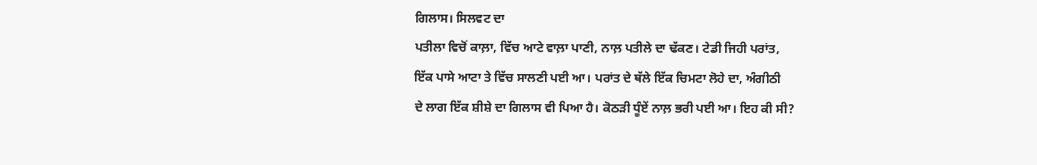ਗਿਲਾਸ। ਸਿਲਵਟ ਦਾ
ਪਤੀਲਾ ਵਿਚੋਂ ਕਾਲ਼ਾ, ਵਿੱਚ ਆਟੇ ਵਾਲ਼ਾ ਪਾਣੀ, ਨਾਲ਼ ਪਤੀਲੇ ਦਾ ਢੱਕਣ। ਟੇਡੀ ਜਿਹੀ ਪਰਾਂਤ,
ਇੱਕ ਪਾਸੇ ਆਟਾ ਤੇ ਵਿੱਚ ਸਾਲਣੀ ਪਈ ਆ। ਪਰਾਂਤ ਦੇ ਥੱਲੇ ਇੱਕ ਚਿਮਟਾ ਲੋਹੇ ਦਾ, ਅੰਗੀਠੀ
ਦੇ ਲਾਗ ਇੱਕ ਸ਼ੀਸ਼ੇ ਦਾ ਗਿਲਾਸ ਵੀ ਪਿਆ ਹੈ। ਕੋਠੜੀ ਧੂੰਏਂ ਨਾਲ਼ ਭਰੀ ਪਈ ਆ। ਇਹ ਕੀ ਸੀ?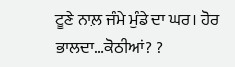ਟੂਣੇ ਨਾਲ਼ ਜੰਮੇ ਮੁੰਡੇ ਦਾ ਘਰ। ਹੋਰ ਭਾਲਦਾ…ਕੋਠੀਆਂ? ?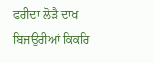ਫਰੀਦਾ ਲੋੜੈ ਦਾਖ ਬਿਜਉਰੀਆਂ ਕਿਕਰਿ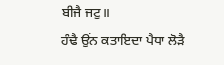ਬੀਜੈ ਜਟੁ॥
ਹੰਢੈ ਉਂਨ ਕਤਾਇਦਾ ਪੈਧਾ ਲੋੜੈ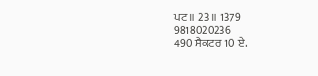ਪਟ॥ 23॥ 1379
9818020236
490 ਸੈਕਟਰ 10 ਏ.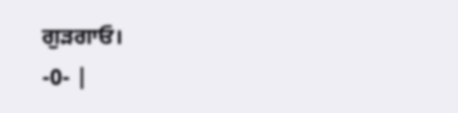ਗੁੜਗਾਓ।
-0- |